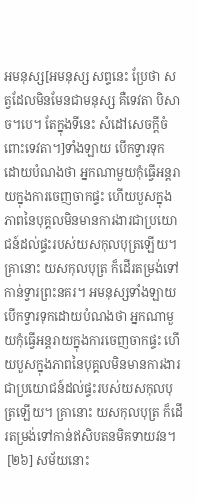អមនុស្ស[អមនុស្ស សព្ទនេះ ប្រែថា សត្វដែលមិនមែនជាមនុស្ស គឺទេវតា បិសាច។បេ។ តែក្នុងទីនេះ សំដៅសេចក្តីចំពោះទេវតា។]ទាំងឡាយ បើកទ្វារទុក ដោយបំណងថា អ្នកណាមួយកុំធ្វើអន្តរាយក្នុងការចេញចាកផ្ទះ ហើយបួសក្នុងភាពនៃបុគ្គលមិនមានការងារជាប្រយោជន៍ដល់ផ្ទះរបស់យសកុលបុត្រឡើយ។ គ្រានោះ យសកុលបុត្រ ក៏ដើរតម្រង់ទៅកាន់ទ្វារព្រះនគរ។ អមនុស្សទាំងឡាយបើកទ្វារទុកដោយបំណងថា អ្នកណាមួយកុំធ្វើអន្តរាយក្នុងការចេញចាកផ្ទះ ហើយបួសក្នុងភាពនៃបុគ្គលមិនមានការងារជាប្រយោជន៍ដល់ផ្ទះរបស់យសកុលបុត្រឡើយ។ គ្រានោះ យសកុលបុត្រ ក៏ដើរតម្រង់ទៅកាន់ឥសិបតនមិគទាយវន។
 [២៦] សម័យនោះ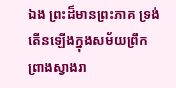ឯង ព្រះដ៏មានព្រះភាគ ទ្រង់តើនឡើងក្នុងសម័យព្រឹកព្រាងស្វាងរា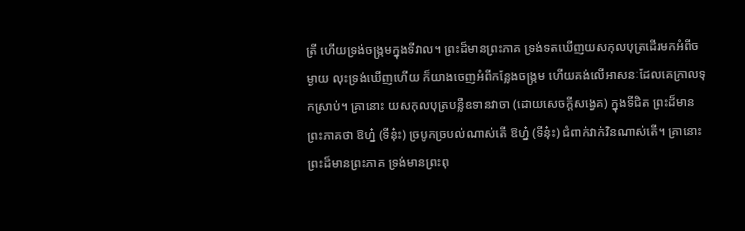ត្រី ហើយទ្រង់ចង្ក្រមក្នុងទីវាល។ ព្រះដ៏មានព្រះភាគ ទ្រង់ទតឃើញយសកុលបុត្រដើរមកអំពីចម្ងាយ លុះទ្រង់ឃើញហើយ ក៏យាងចេញអំពីកន្លែងចង្ក្រម ហើយគង់លើអាសនៈដែលគេក្រាលទុកស្រាប់។ គ្រានោះ យសកុលបុត្របន្លឺឧទានវាចា (ដោយសេចក្តីសង្វេគ) ក្នុងទីជិត ព្រះដ៏មានព្រះភាគថា ឱហ្ន៎ (ទីនុ៎ះ) ច្របូកច្របល់ណាស់តើ ឱហ្ន៎ (ទីនុ៎ះ) ជំពាក់វាក់វិនណាស់តើ។ គ្រានោះ ព្រះដ៏មានព្រះភាគ ទ្រង់មានព្រះពុ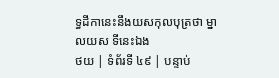ទ្ធដីកានេះនឹងយសកុលបុត្រថា ម្នាលយស ទីនេះឯង
ថយ | ទំព័រទី ៤៩ | បន្ទាប់